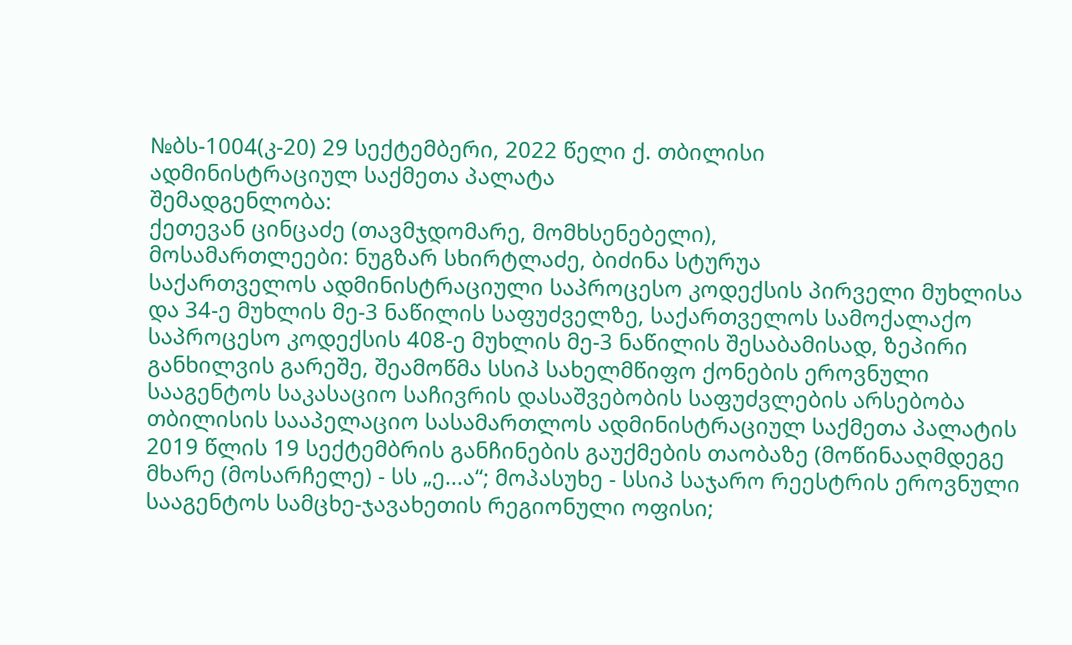№ბს-1004(კ-20) 29 სექტემბერი, 2022 წელი ქ. თბილისი
ადმინისტრაციულ საქმეთა პალატა
შემადგენლობა:
ქეთევან ცინცაძე (თავმჯდომარე, მომხსენებელი),
მოსამართლეები: ნუგზარ სხირტლაძე, ბიძინა სტურუა
საქართველოს ადმინისტრაციული საპროცესო კოდექსის პირველი მუხლისა და 34-ე მუხლის მე-3 ნაწილის საფუძველზე, საქართველოს სამოქალაქო საპროცესო კოდექსის 408-ე მუხლის მე-3 ნაწილის შესაბამისად, ზეპირი განხილვის გარეშე, შეამოწმა სსიპ სახელმწიფო ქონების ეროვნული სააგენტოს საკასაციო საჩივრის დასაშვებობის საფუძვლების არსებობა თბილისის სააპელაციო სასამართლოს ადმინისტრაციულ საქმეთა პალატის 2019 წლის 19 სექტემბრის განჩინების გაუქმების თაობაზე (მოწინააღმდეგე მხარე (მოსარჩელე) - სს „ე...ა“; მოპასუხე - სსიპ საჯარო რეესტრის ეროვნული სააგენტოს სამცხე-ჯავახეთის რეგიონული ოფისი;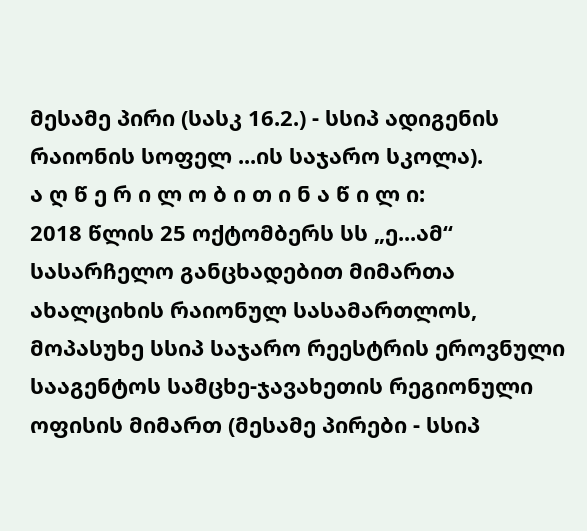მესამე პირი (სასკ 16.2.) - სსიპ ადიგენის რაიონის სოფელ ...ის საჯარო სკოლა).
ა ღ წ ე რ ი ლ ო ბ ი თ ი ნ ა წ ი ლ ი:
2018 წლის 25 ოქტომბერს სს „ე...ამ“ სასარჩელო განცხადებით მიმართა ახალციხის რაიონულ სასამართლოს, მოპასუხე სსიპ საჯარო რეესტრის ეროვნული სააგენტოს სამცხე-ჯავახეთის რეგიონული ოფისის მიმართ (მესამე პირები - სსიპ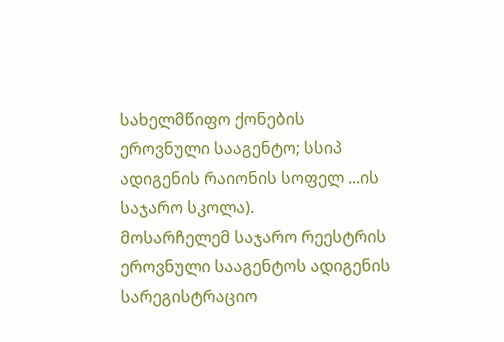სახელმწიფო ქონების ეროვნული სააგენტო; სსიპ ადიგენის რაიონის სოფელ ...ის საჯარო სკოლა).
მოსარჩელემ საჯარო რეესტრის ეროვნული სააგენტოს ადიგენის სარეგისტრაციო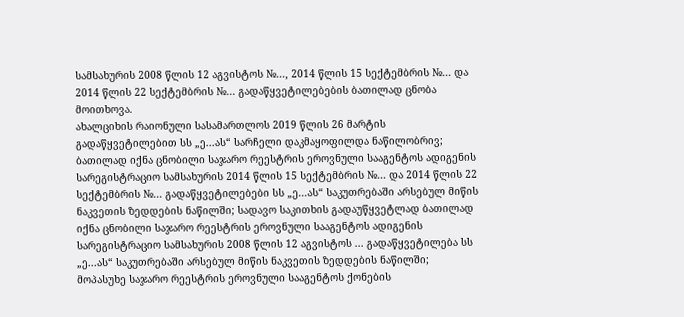სამსახურის 2008 წლის 12 აგვისტოს №..., 2014 წლის 15 სექტემბრის №... და 2014 წლის 22 სექტემბრის №... გადაწყვეტილებების ბათილად ცნობა მოითხოვა.
ახალციხის რაიონული სასამართლოს 2019 წლის 26 მარტის გადაწყვეტილებით სს „ე...ას“ სარჩელი დაკმაყოფილდა ნაწილობრივ; ბათილად იქნა ცნობილი საჯარო რეესტრის ეროვნული სააგენტოს ადიგენის სარეგისტრაციო სამსახურის 2014 წლის 15 სექტემბრის №... და 2014 წლის 22 სექტემბრის №... გადაწყვეტილებები სს „ე...ას“ საკუთრებაში არსებულ მიწის ნაკვეთის ზედდების ნაწილში; სადავო საკითხის გადაუწყვეტლად ბათილად იქნა ცნობილი საჯარო რეესტრის ეროვნული სააგენტოს ადიგენის სარეგისტრაციო სამსახურის 2008 წლის 12 აგვისტოს ... გადაწყვეტილება სს „ე...ას“ საკუთრებაში არსებულ მიწის ნაკვეთის ზედდების ნაწილში; მოპასუხე საჯარო რეესტრის ეროვნული სააგენტოს ქონების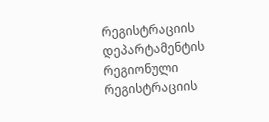რეგისტრაციის დეპარტამენტის რეგიონული რეგისტრაციის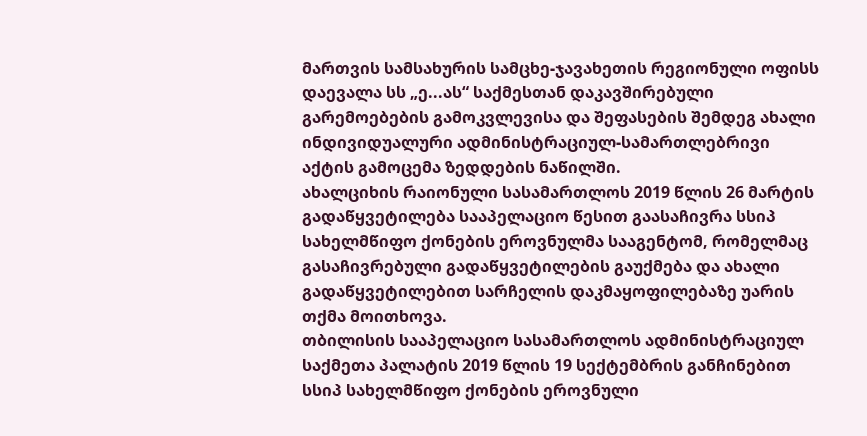მართვის სამსახურის სამცხე-ჯავახეთის რეგიონული ოფისს დაევალა სს „ე...ას“ საქმესთან დაკავშირებული გარემოებების გამოკვლევისა და შეფასების შემდეგ ახალი ინდივიდუალური ადმინისტრაციულ-სამართლებრივი აქტის გამოცემა ზედდების ნაწილში.
ახალციხის რაიონული სასამართლოს 2019 წლის 26 მარტის გადაწყვეტილება სააპელაციო წესით გაასაჩივრა სსიპ სახელმწიფო ქონების ეროვნულმა სააგენტომ, რომელმაც გასაჩივრებული გადაწყვეტილების გაუქმება და ახალი გადაწყვეტილებით სარჩელის დაკმაყოფილებაზე უარის თქმა მოითხოვა.
თბილისის სააპელაციო სასამართლოს ადმინისტრაციულ საქმეთა პალატის 2019 წლის 19 სექტემბრის განჩინებით სსიპ სახელმწიფო ქონების ეროვნული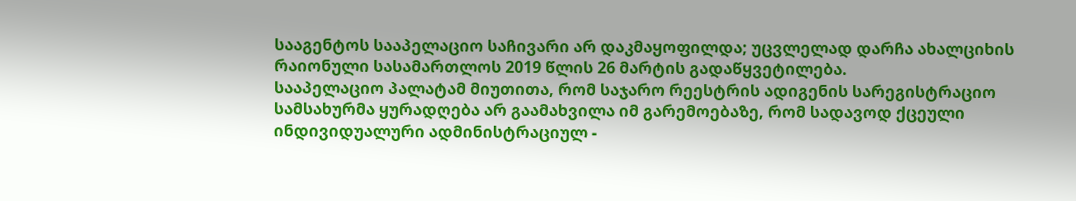სააგენტოს სააპელაციო საჩივარი არ დაკმაყოფილდა; უცვლელად დარჩა ახალციხის რაიონული სასამართლოს 2019 წლის 26 მარტის გადაწყვეტილება.
სააპელაციო პალატამ მიუთითა, რომ საჯარო რეესტრის ადიგენის სარეგისტრაციო სამსახურმა ყურადღება არ გაამახვილა იმ გარემოებაზე, რომ სადავოდ ქცეული ინდივიდუალური ადმინისტრაციულ -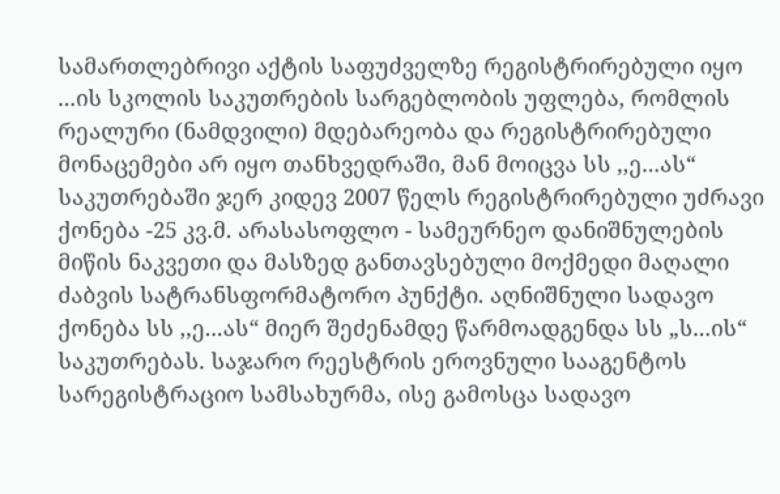სამართლებრივი აქტის საფუძველზე რეგისტრირებული იყო ...ის სკოლის საკუთრების სარგებლობის უფლება, რომლის რეალური (ნამდვილი) მდებარეობა და რეგისტრირებული მონაცემები არ იყო თანხვედრაში, მან მოიცვა სს ,,ე...ას“ საკუთრებაში ჯერ კიდევ 2007 წელს რეგისტრირებული უძრავი ქონება -25 კვ.მ. არასასოფლო - სამეურნეო დანიშნულების მიწის ნაკვეთი და მასზედ განთავსებული მოქმედი მაღალი ძაბვის სატრანსფორმატორო პუნქტი. აღნიშნული სადავო ქონება სს ,,ე...ას“ მიერ შეძენამდე წარმოადგენდა სს „ს...ის“ საკუთრებას. საჯარო რეესტრის ეროვნული სააგენტოს სარეგისტრაციო სამსახურმა, ისე გამოსცა სადავო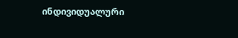ინდივიდუალური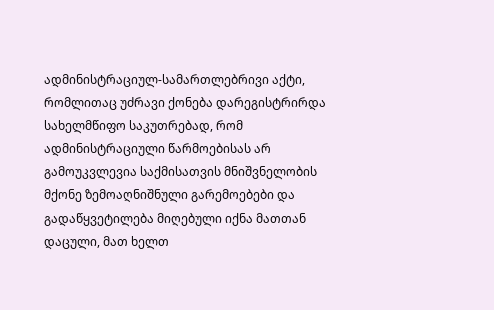ადმინისტრაციულ-სამართლებრივი აქტი, რომლითაც უძრავი ქონება დარეგისტრირდა სახელმწიფო საკუთრებად, რომ ადმინისტრაციული წარმოებისას არ გამოუკვლევია საქმისათვის მნიშვნელობის მქონე ზემოაღნიშნული გარემოებები და გადაწყვეტილება მიღებული იქნა მათთან დაცული, მათ ხელთ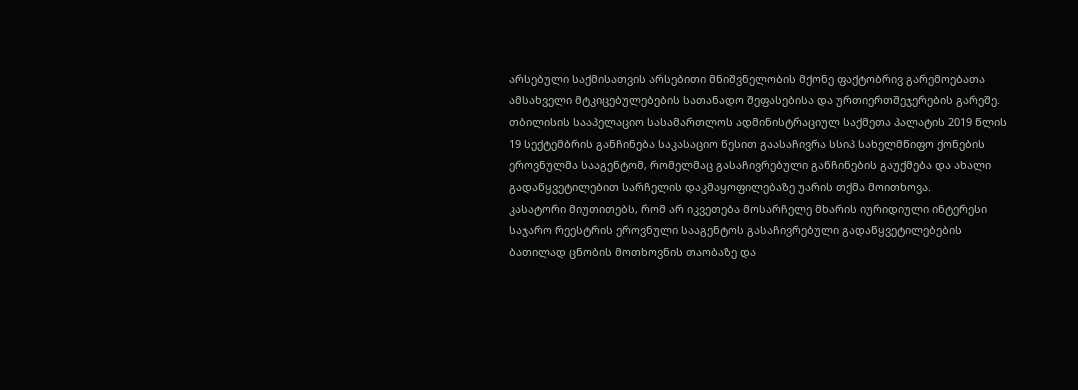არსებული საქმისათვის არსებითი მნიშვნელობის მქონე ფაქტობრივ გარემოებათა ამსახველი მტკიცებულებების სათანადო შეფასებისა და ურთიერთშეჯერების გარეშე.
თბილისის სააპელაციო სასამართლოს ადმინისტრაციულ საქმეთა პალატის 2019 წლის 19 სექტემბრის განჩინება საკასაციო წესით გაასაჩივრა სსიპ სახელმწიფო ქონების ეროვნულმა სააგენტომ, რომელმაც გასაჩივრებული განჩინების გაუქმება და ახალი გადაწყვეტილებით სარჩელის დაკმაყოფილებაზე უარის თქმა მოითხოვა.
კასატორი მიუთითებს, რომ არ იკვეთება მოსარჩელე მხარის იურიდიული ინტერესი საჯარო რეესტრის ეროვნული სააგენტოს გასაჩივრებული გადაწყვეტილებების ბათილად ცნობის მოთხოვნის თაობაზე და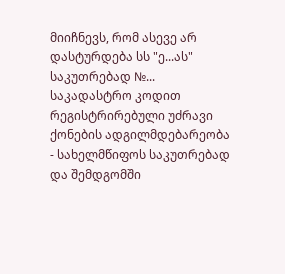მიიჩნევს, რომ ასევე არ დასტურდება სს "ე...ას" საკუთრებად №... საკადასტრო კოდით რეგისტრირებული უძრავი ქონების ადგილმდებარეობა - სახელმწიფოს საკუთრებად და შემდგომში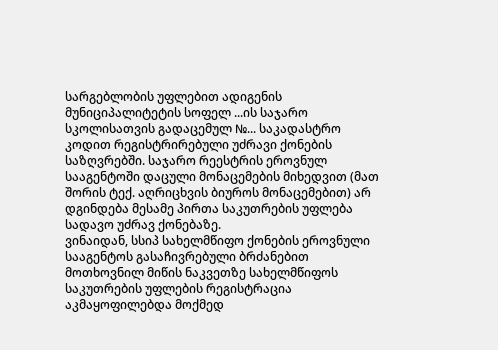სარგებლობის უფლებით ადიგენის მუნიციპალიტეტის სოფელ ...ის საჯარო სკოლისათვის გადაცემულ №... საკადასტრო კოდით რეგისტრირებული უძრავი ქონების საზღვრებში. საჯარო რეესტრის ეროვნულ სააგენტოში დაცული მონაცემების მიხედვით (მათ შორის ტექ. აღრიცხვის ბიუროს მონაცემებით) არ დგინდება მესამე პირთა საკუთრების უფლება სადავო უძრავ ქონებაზე.
ვინაიდან, სსიპ სახელმწიფო ქონების ეროვნული სააგენტოს გასაჩივრებული ბრძანებით მოთხოვნილ მიწის ნაკვეთზე სახელმწიფოს საკუთრების უფლების რეგისტრაცია აკმაყოფილებდა მოქმედ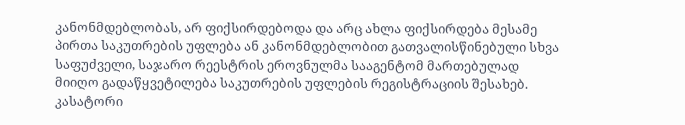კანონმდებლობას, არ ფიქსირდებოდა და არც ახლა ფიქსირდება მესამე პირთა საკუთრების უფლება ან კანონმდებლობით გათვალისწინებული სხვა საფუძველი, საჯარო რეესტრის ეროვნულმა სააგენტომ მართებულად მიიღო გადაწყვეტილება საკუთრების უფლების რეგისტრაციის შესახებ.
კასატორი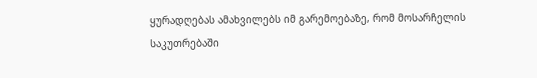ყურადღებას ამახვილებს იმ გარემოებაზე, რომ მოსარჩელის საკუთრებაში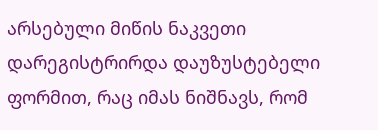არსებული მიწის ნაკვეთი დარეგისტრირდა დაუზუსტებელი ფორმით, რაც იმას ნიშნავს, რომ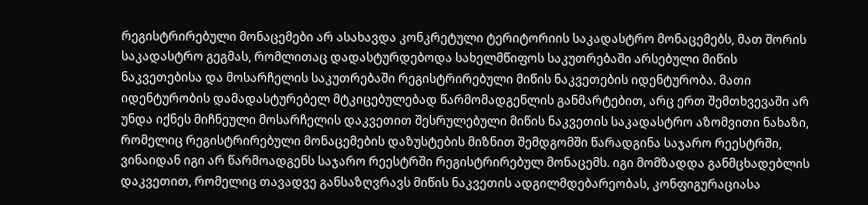რეგისტრირებული მონაცემები არ ასახავდა კონკრეტული ტერიტორიის საკადასტრო მონაცემებს, მათ შორის საკადასტრო გეგმას, რომლითაც დადასტურდებოდა სახელმწიფოს საკუთრებაში არსებული მიწის ნაკვეთებისა და მოსარჩელის საკუთრებაში რეგისტრირებული მიწის ნაკვეთების იდენტურობა. მათი იდენტურობის დამადასტურებელ მტკიცებულებად წარმომადგენლის განმარტებით, არც ერთ შემთხვევაში არ უნდა იქნეს მიჩნეული მოსარჩელის დაკვეთით შესრულებული მიწის ნაკვეთის საკადასტრო აზომვითი ნახაზი, რომელიც რეგისტრირებული მონაცემების დაზუსტების მიზნით შემდგომში წარადგინა საჯარო რეესტრში, ვინაიდან იგი არ წარმოადგენს საჯარო რეესტრში რეგისტრირებულ მონაცემს. იგი მომზადდა განმცხადებლის დაკვეთით, რომელიც თავადვე განსაზღვრავს მიწის ნაკვეთის ადგილმდებარეობას, კონფიგურაციასა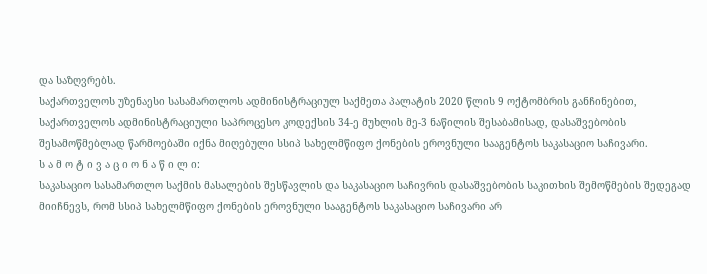და საზღვრებს.
საქართველოს უზენაესი სასამართლოს ადმინისტრაციულ საქმეთა პალატის 2020 წლის 9 ოქტომბრის განჩინებით, საქართველოს ადმინისტრაციული საპროცესო კოდექსის 34-ე მუხლის მე-3 ნაწილის შესაბამისად, დასაშვებობის შესამოწმებლად წარმოებაში იქნა მიღებული სსიპ სახელმწიფო ქონების ეროვნული სააგენტოს საკასაციო საჩივარი.
ს ა მ ო ტ ი ვ ა ც ი ო ნ ა წ ი ლ ი:
საკასაციო სასამართლო საქმის მასალების შესწავლის და საკასაციო საჩივრის დასაშვებობის საკითხის შემოწმების შედეგად მიიჩნევს, რომ სსიპ სახელმწიფო ქონების ეროვნული სააგენტოს საკასაციო საჩივარი არ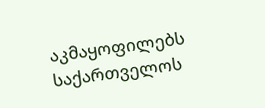აკმაყოფილებს საქართველოს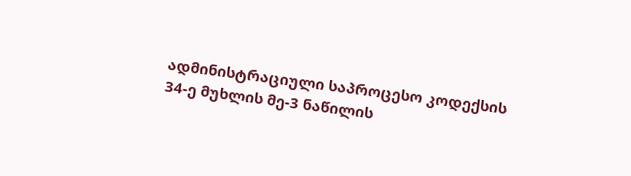ადმინისტრაციული საპროცესო კოდექსის 34-ე მუხლის მე-3 ნაწილის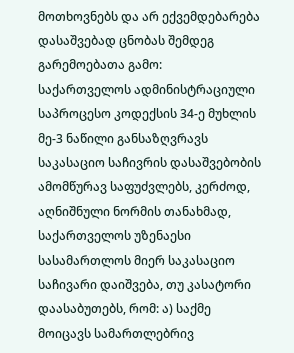მოთხოვნებს და არ ექვემდებარება დასაშვებად ცნობას შემდეგ გარემოებათა გამო:
საქართველოს ადმინისტრაციული საპროცესო კოდექსის 34-ე მუხლის მე-3 ნაწილი განსაზღვრავს საკასაციო საჩივრის დასაშვებობის ამომწურავ საფუძვლებს, კერძოდ, აღნიშნული ნორმის თანახმად, საქართველოს უზენაესი სასამართლოს მიერ საკასაციო საჩივარი დაიშვება, თუ კასატორი დაასაბუთებს, რომ: ა) საქმე მოიცავს სამართლებრივ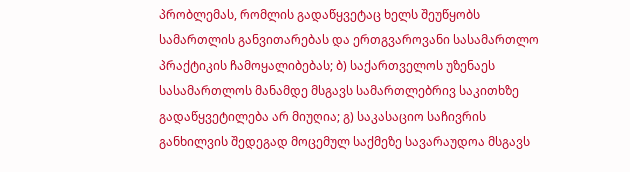პრობლემას, რომლის გადაწყვეტაც ხელს შეუწყობს სამართლის განვითარებას და ერთგვაროვანი სასამართლო პრაქტიკის ჩამოყალიბებას; ბ) საქართველოს უზენაეს სასამართლოს მანამდე მსგავს სამართლებრივ საკითხზე გადაწყვეტილება არ მიუღია; გ) საკასაციო საჩივრის განხილვის შედეგად მოცემულ საქმეზე სავარაუდოა მსგავს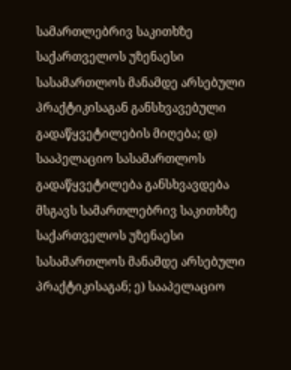სამართლებრივ საკითხზე საქართველოს უზენაესი სასამართლოს მანამდე არსებული პრაქტიკისაგან განსხვავებული გადაწყვეტილების მიღება; დ) სააპელაციო სასამართლოს გადაწყვეტილება განსხვავდება მსგავს სამართლებრივ საკითხზე საქართველოს უზენაესი სასამართლოს მანამდე არსებული პრაქტიკისაგან; ე) სააპელაციო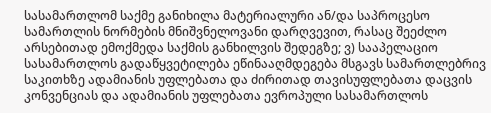სასამართლომ საქმე განიხილა მატერიალური ან/და საპროცესო სამართლის ნორმების მნიშვნელოვანი დარღვევით, რასაც შეეძლო არსებითად ემოქმედა საქმის განხილვის შედეგზე; ვ) სააპელაციო სასამართლოს გადაწყვეტილება ეწინააღმდეგება მსგავს სამართლებრივ საკითხზე ადამიანის უფლებათა და ძირითად თავისუფლებათა დაცვის კონვენციას და ადამიანის უფლებათა ევროპული სასამართლოს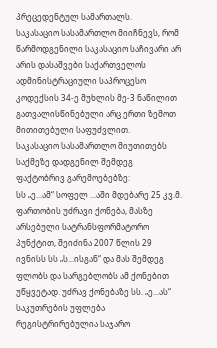პრეცედენტულ სამართალს.
საკასაციო სასამართლო მიიჩნევს, რომ წარმოდგენილი საკასაციო საჩივარი არ არის დასაშვები საქართველოს ადმინისტრაციული საპროცესო კოდექსის 34-ე მუხლის მე-3 ნაწილით გათვალისწინებული არც ერთი ზემოთ მითითებული საფუძვლით.
საკასაციო სასამართლო მიუთითებს საქმეზე დადგენილ შემდეგ ფაქტობრივ გარემოებებზე:
სს „ე...ამ“ სოფელ ...აში მდებარე 25 კვ.მ. ფართობის უძრავი ქონება, მასზე არსებული სატრანსფორმატორო პუნქტით, შეიძინა 2007 წლის 29 ივნისს სს „ს...ისგან“ და მას შემდეგ ფლობს და სარგებლობს ამ ქონებით უწყვეტად. უძრავ ქონებაზე სს. „ე...ას“ საკუთრების უფლება რეგისტრირებულია საჯარო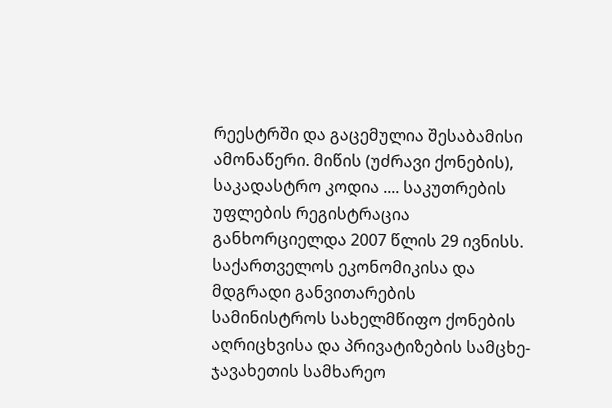რეესტრში და გაცემულია შესაბამისი ამონაწერი. მიწის (უძრავი ქონების), საკადასტრო კოდია .... საკუთრების უფლების რეგისტრაცია განხორციელდა 2007 წლის 29 ივნისს.
საქართველოს ეკონომიკისა და მდგრადი განვითარების სამინისტროს სახელმწიფო ქონების აღრიცხვისა და პრივატიზების სამცხე-ჯავახეთის სამხარეო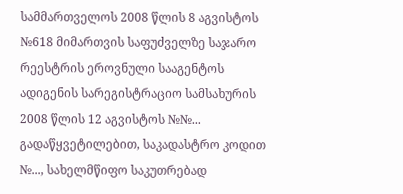სამმართველოს 2008 წლის 8 აგვისტოს №618 მიმართვის საფუძველზე საჯარო რეესტრის ეროვნული სააგენტოს ადიგენის სარეგისტრაციო სამსახურის 2008 წლის 12 აგვისტოს №№... გადაწყვეტილებით, საკადასტრო კოდით №..., სახელმწიფო საკუთრებად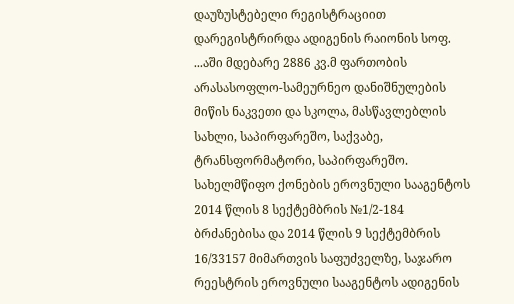დაუზუსტებელი რეგისტრაციით დარეგისტრირდა ადიგენის რაიონის სოფ. ...აში მდებარე 2886 კვ.მ ფართობის არასასოფლო-სამეურნეო დანიშნულების მიწის ნაკვეთი და სკოლა, მასწავლებლის სახლი, საპირფარეშო, საქვაბე, ტრანსფორმატორი, საპირფარეშო.
სახელმწიფო ქონების ეროვნული სააგენტოს 2014 წლის 8 სექტემბრის №1/2-184 ბრძანებისა და 2014 წლის 9 სექტემბრის 16/33157 მიმართვის საფუძველზე, საჯარო რეესტრის ეროვნული სააგენტოს ადიგენის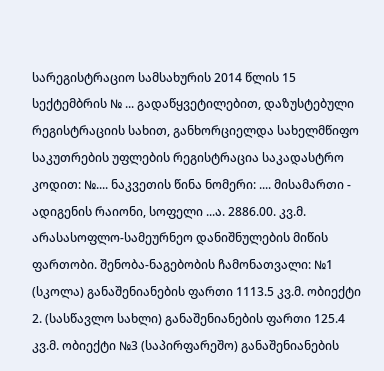სარეგისტრაციო სამსახურის 2014 წლის 15 სექტემბრის № ... გადაწყვეტილებით, დაზუსტებული რეგისტრაციის სახით, განხორციელდა სახელმწიფო საკუთრების უფლების რეგისტრაცია საკადასტრო კოდით: №.... ნაკვეთის წინა ნომერი: .... მისამართი - ადიგენის რაიონი, სოფელი ...ა. 2886.00. კვ.მ. არასასოფლო-სამეურნეო დანიშნულების მიწის ფართობი. შენობა-ნაგებობის ჩამონათვალი: №1 (სკოლა) განაშენიანების ფართი 1113.5 კვ.მ. ობიექტი 2. (სასწავლო სახლი) განაშენიანების ფართი 125.4 კვ.მ. ობიექტი №3 (საპირფარეშო) განაშენიანების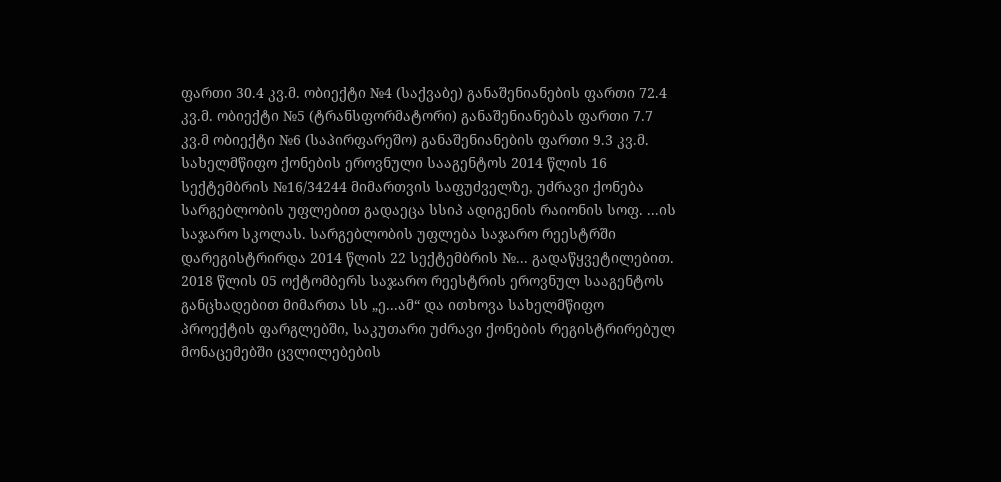ფართი 30.4 კვ.მ. ობიექტი №4 (საქვაბე) განაშენიანების ფართი 72.4 კვ.მ. ობიექტი №5 (ტრანსფორმატორი) განაშენიანებას ფართი 7.7 კვ.მ ობიექტი №6 (საპირფარეშო) განაშენიანების ფართი 9.3 კვ.მ.
სახელმწიფო ქონების ეროვნული სააგენტოს 2014 წლის 16 სექტემბრის №16/34244 მიმართვის საფუძველზე, უძრავი ქონება სარგებლობის უფლებით გადაეცა სსიპ ადიგენის რაიონის სოფ. ...ის საჯარო სკოლას. სარგებლობის უფლება საჯარო რეესტრში დარეგისტრირდა 2014 წლის 22 სექტემბრის №... გადაწყვეტილებით.
2018 წლის 05 ოქტომბერს საჯარო რეესტრის ეროვნულ სააგენტოს განცხადებით მიმართა სს „ე...ამ“ და ითხოვა სახელმწიფო პროექტის ფარგლებში, საკუთარი უძრავი ქონების რეგისტრირებულ მონაცემებში ცვლილებების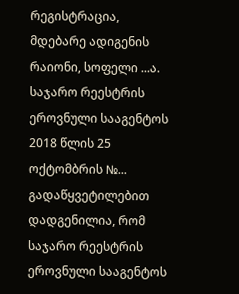რეგისტრაცია, მდებარე ადიგენის რაიონი, სოფელი ...ა.
საჯარო რეესტრის ეროვნული სააგენტოს 2018 წლის 25 ოქტომბრის №... გადაწყვეტილებით დადგენილია, რომ საჯარო რეესტრის ეროვნული სააგენტოს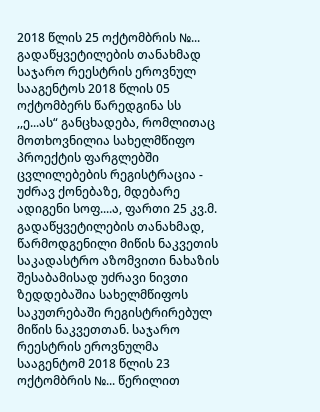2018 წლის 25 ოქტომბრის №... გადაწყვეტილების თანახმად საჯარო რეესტრის ეროვნულ სააგენტოს 2018 წლის 05 ოქტომბერს წარედგინა სს ,,ე...ას“ განცხადება, რომლითაც მოთხოვნილია სახელმწიფო პროექტის ფარგლებში ცვლილებების რეგისტრაცია - უძრავ ქონებაზე, მდებარე ადიგენი სოფ....ა, ფართი 25 კვ.მ. გადაწყვეტილების თანახმად, წარმოდგენილი მიწის ნაკვეთის საკადასტრო აზომვითი ნახაზის შესაბამისად უძრავი ნივთი ზედდებაშია სახელმწიფოს საკუთრებაში რეგისტრირებულ მიწის ნაკვეთთან. საჯარო რეესტრის ეროვნულმა სააგენტომ 2018 წლის 23 ოქტომბრის №... წერილით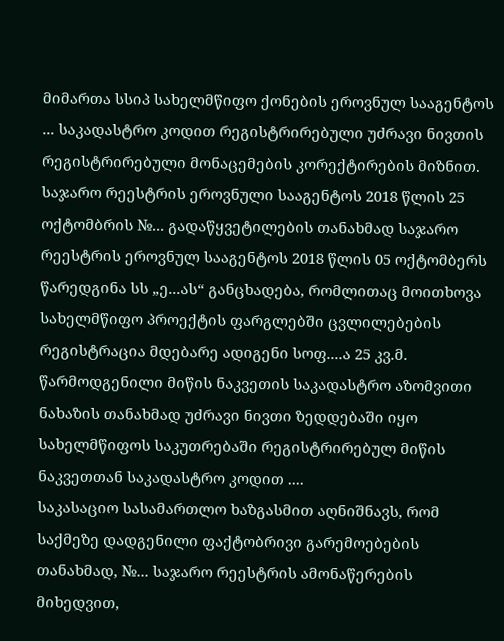მიმართა სსიპ სახელმწიფო ქონების ეროვნულ სააგენტოს ... საკადასტრო კოდით რეგისტრირებული უძრავი ნივთის რეგისტრირებული მონაცემების კორექტირების მიზნით.
საჯარო რეესტრის ეროვნული სააგენტოს 2018 წლის 25 ოქტომბრის №... გადაწყვეტილების თანახმად საჯარო რეესტრის ეროვნულ სააგენტოს 2018 წლის 05 ოქტომბერს წარედგინა სს „ე...ას“ განცხადება, რომლითაც მოითხოვა სახელმწიფო პროექტის ფარგლებში ცვლილებების რეგისტრაცია მდებარე ადიგენი სოფ....ა 25 კვ.მ. წარმოდგენილი მიწის ნაკვეთის საკადასტრო აზომვითი ნახაზის თანახმად უძრავი ნივთი ზედდებაში იყო სახელმწიფოს საკუთრებაში რეგისტრირებულ მიწის ნაკვეთთან საკადასტრო კოდით ....
საკასაციო სასამართლო ხაზგასმით აღნიშნავს, რომ საქმეზე დადგენილი ფაქტობრივი გარემოებების თანახმად, №... საჯარო რეესტრის ამონაწერების მიხედვით,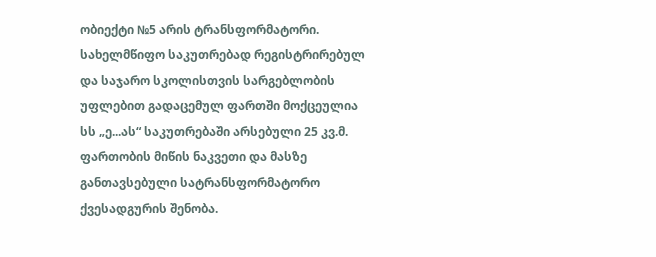ობიექტი №5 არის ტრანსფორმატორი. სახელმწიფო საკუთრებად რეგისტრირებულ და საჯარო სკოლისთვის სარგებლობის უფლებით გადაცემულ ფართში მოქცეულია სს „ე...ას“ საკუთრებაში არსებული 25 კვ.მ. ფართობის მიწის ნაკვეთი და მასზე განთავსებული სატრანსფორმატორო ქვესადგურის შენობა.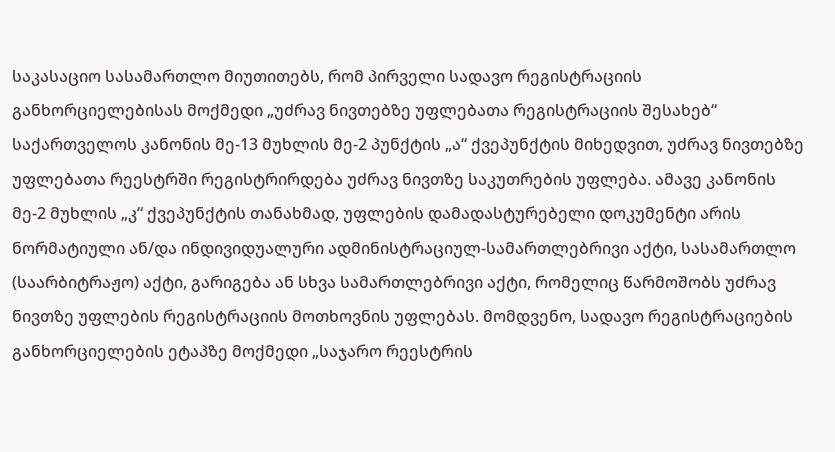საკასაციო სასამართლო მიუთითებს, რომ პირველი სადავო რეგისტრაციის განხორციელებისას მოქმედი „უძრავ ნივთებზე უფლებათა რეგისტრაციის შესახებ“ საქართველოს კანონის მე-13 მუხლის მე-2 პუნქტის „ა“ ქვეპუნქტის მიხედვით, უძრავ ნივთებზე უფლებათა რეესტრში რეგისტრირდება უძრავ ნივთზე საკუთრების უფლება. ამავე კანონის მე-2 მუხლის „კ“ ქვეპუნქტის თანახმად, უფლების დამადასტურებელი დოკუმენტი არის ნორმატიული ან/და ინდივიდუალური ადმინისტრაციულ-სამართლებრივი აქტი, სასამართლო (საარბიტრაჟო) აქტი, გარიგება ან სხვა სამართლებრივი აქტი, რომელიც წარმოშობს უძრავ ნივთზე უფლების რეგისტრაციის მოთხოვნის უფლებას. მომდვენო, სადავო რეგისტრაციების განხორციელების ეტაპზე მოქმედი „საჯარო რეესტრის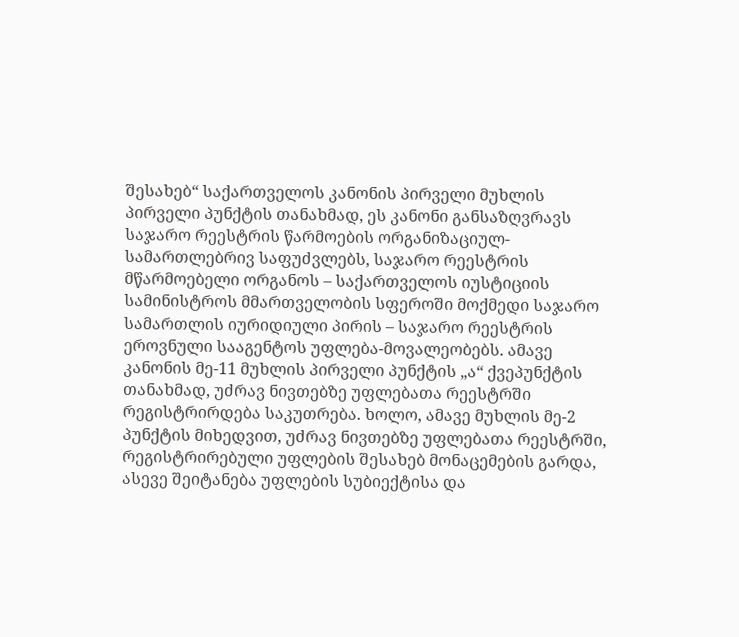შესახებ“ საქართველოს კანონის პირველი მუხლის პირველი პუნქტის თანახმად, ეს კანონი განსაზღვრავს საჯარო რეესტრის წარმოების ორგანიზაციულ-სამართლებრივ საფუძვლებს, საჯარო რეესტრის მწარმოებელი ორგანოს – საქართველოს იუსტიციის სამინისტროს მმართველობის სფეროში მოქმედი საჯარო სამართლის იურიდიული პირის – საჯარო რეესტრის ეროვნული სააგენტოს უფლება-მოვალეობებს. ამავე კანონის მე-11 მუხლის პირველი პუნქტის „ა“ ქვეპუნქტის თანახმად, უძრავ ნივთებზე უფლებათა რეესტრში რეგისტრირდება საკუთრება. ხოლო, ამავე მუხლის მე-2 პუნქტის მიხედვით, უძრავ ნივთებზე უფლებათა რეესტრში, რეგისტრირებული უფლების შესახებ მონაცემების გარდა, ასევე შეიტანება უფლების სუბიექტისა და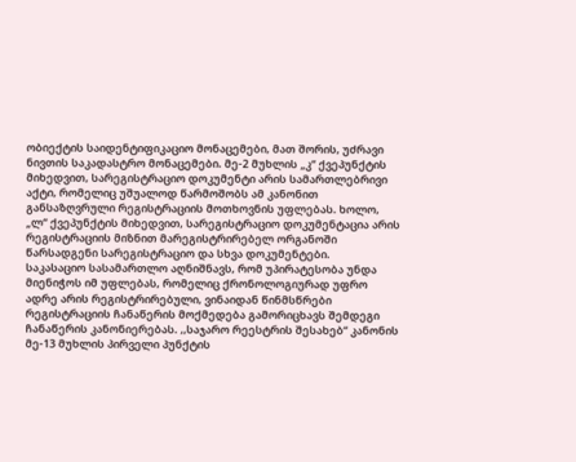ობიექტის საიდენტიფიკაციო მონაცემები, მათ შორის, უძრავი ნივთის საკადასტრო მონაცემები. მე-2 მუხლის „კ“ ქვეპუნქტის მიხედვით, სარეგისტრაციო დოკუმენტი არის სამართლებრივი აქტი, რომელიც უშუალოდ წარმოშობს ამ კანონით განსაზღვრული რეგისტრაციის მოთხოვნის უფლებას. ხოლო, „ლ“ ქვეპუნქტის მიხედვით, სარეგისტრაციო დოკუმენტაცია არის რეგისტრაციის მიზნით მარეგისტრირებელ ორგანოში წარსადგენი სარეგისტრაციო და სხვა დოკუმენტები.
საკასაციო სასამართლო აღნიშნავს, რომ უპირატესობა უნდა მიენიჭოს იმ უფლებას, რომელიც ქრონოლოგიურად უფრო ადრე არის რეგისტრირებული, ვინაიდან წინმსწრები რეგისტრაციის ჩანაწერის მოქმედება გამორიცხავს შემდეგი ჩანაწერის კანონიერებას. ,,საჯარო რეესტრის შესახებ“ კანონის მე-13 მუხლის პირველი პუნქტის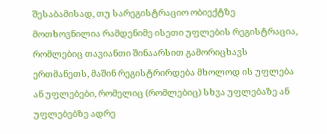შესაბამისად, თუ სარეგისტრაციო ობიექტზე მოთხოვნილია რამდენიმე ისეთი უფლების რეგისტრაცია, რომლებიც თავიანთი შინაარსით გამორიცხავს ერთმანეთს, მაშინ რეგისტრირდება მხოლოდ ის უფლება ან უფლებები, რომელიც (რომლებიც) სხვა უფლებაზე ან უფლებებზე ადრე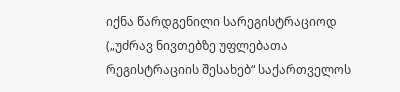იქნა წარდგენილი სარეგისტრაციოდ („უძრავ ნივთებზე უფლებათა რეგისტრაციის შესახებ“ საქართველოს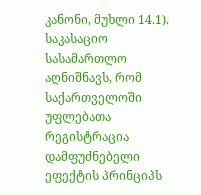კანონი, მუხლი 14.1).
საკასაციო სასამართლო აღნიშნავს, რომ საქართველოში უფლებათა რეგისტრაცია დამფუძნებელი ეფექტის პრინციპს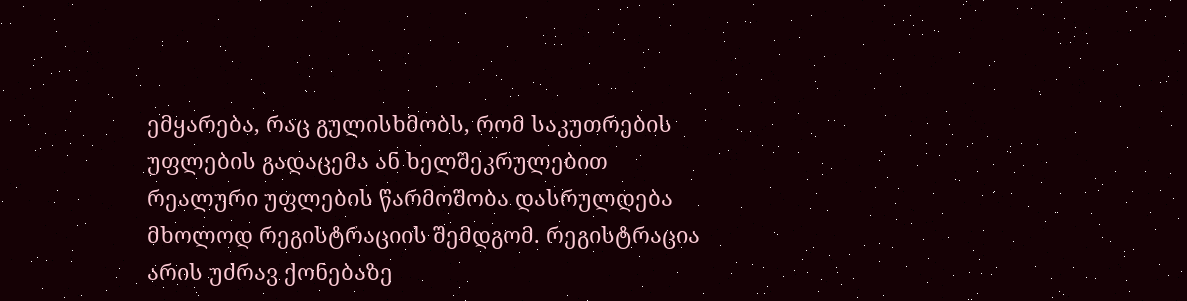ემყარება, რაც გულისხმობს, რომ საკუთრების უფლების გადაცემა ან ხელშეკრულებით რეალური უფლების წარმოშობა დასრულდება მხოლოდ რეგისტრაციის შემდგომ. რეგისტრაცია არის უძრავ ქონებაზე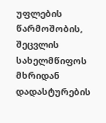უფლების წარმოშობის, შეცვლის სახელმწიფოს მხრიდან დადასტურების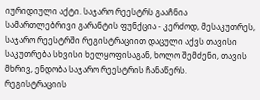იურიდიული აქტი. საჯარო რეესტრს გააჩნია სამართლებრივი გარანტის ფუნქცია - კერძოდ, მესაკუთრეს, საჯარო რეესტრში რეგისტრაციით დაცული აქვს თავისი საკუთრება სხვისი ხელყოფისაგან, ხოლო შემძენი, თავის მხრივ, ენდობა საჯარო რეესტრის ჩანაწერს.
რეგისტრაციის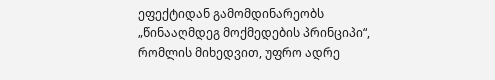ეფექტიდან გამომდინარეობს „წინააღმდეგ მოქმედების პრინციპი“, რომლის მიხედვით, უფრო ადრე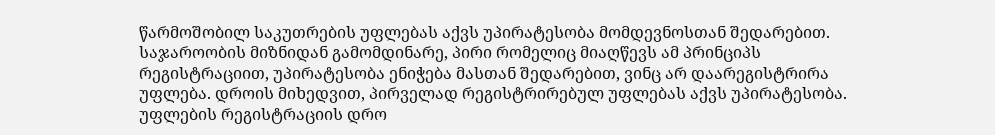წარმოშობილ საკუთრების უფლებას აქვს უპირატესობა მომდევნოსთან შედარებით. საჯაროობის მიზნიდან გამომდინარე, პირი რომელიც მიაღწევს ამ პრინციპს რეგისტრაციით, უპირატესობა ენიჭება მასთან შედარებით, ვინც არ დაარეგისტრირა უფლება. დროის მიხედვით, პირველად რეგისტრირებულ უფლებას აქვს უპირატესობა. უფლების რეგისტრაციის დრო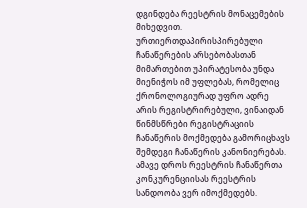დგინდება რეესტრის მონაცემების მიხედვით. ურთიერთდაპირისპირებული ჩანაწერების არსებობასთან მიმართებით უპირატესობა უნდა მიენიჭოს იმ უფლებას, რომელიც ქრონოლოგიურად უფრო ადრე არის რეგისტრირებული, ვინაიდან წინმსწრები რეგისტრაციის ჩანაწერის მოქმედება გამორიცხავს შემდეგი ჩანაწერის კანონიერებას. ამავე დროს რეესტრის ჩანაწერთა კონკურენციისას რეესტრის სანდოობა ვერ იმოქმედებს.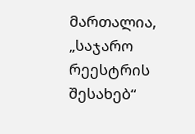მართალია, „საჯარო რეესტრის შესახებ“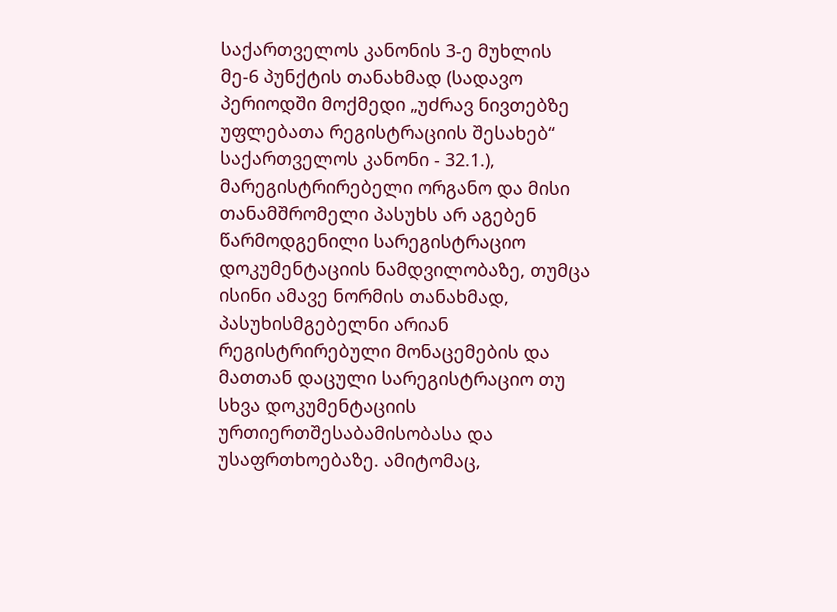საქართველოს კანონის 3-ე მუხლის მე-6 პუნქტის თანახმად (სადავო პერიოდში მოქმედი „უძრავ ნივთებზე უფლებათა რეგისტრაციის შესახებ“ საქართველოს კანონი - 32.1.), მარეგისტრირებელი ორგანო და მისი თანამშრომელი პასუხს არ აგებენ წარმოდგენილი სარეგისტრაციო დოკუმენტაციის ნამდვილობაზე, თუმცა ისინი ამავე ნორმის თანახმად, პასუხისმგებელნი არიან რეგისტრირებული მონაცემების და მათთან დაცული სარეგისტრაციო თუ სხვა დოკუმენტაციის ურთიერთშესაბამისობასა და უსაფრთხოებაზე. ამიტომაც,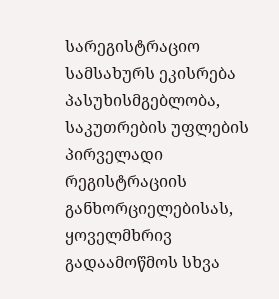სარეგისტრაციო სამსახურს ეკისრება პასუხისმგებლობა, საკუთრების უფლების პირველადი რეგისტრაციის განხორციელებისას, ყოველმხრივ გადაამოწმოს სხვა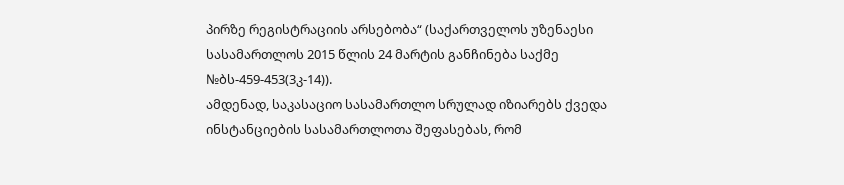პირზე რეგისტრაციის არსებობა“ (საქართველოს უზენაესი სასამართლოს 2015 წლის 24 მარტის განჩინება საქმე №ბს-459-453(3კ-14)).
ამდენად, საკასაციო სასამართლო სრულად იზიარებს ქვედა ინსტანციების სასამართლოთა შეფასებას, რომ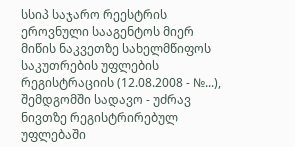სსიპ საჯარო რეესტრის ეროვნული სააგენტოს მიერ მიწის ნაკვეთზე სახელმწიფოს საკუთრების უფლების რეგისტრაციის (12.08.2008 - №...), შემდგომში სადავო - უძრავ ნივთზე რეგისტრირებულ უფლებაში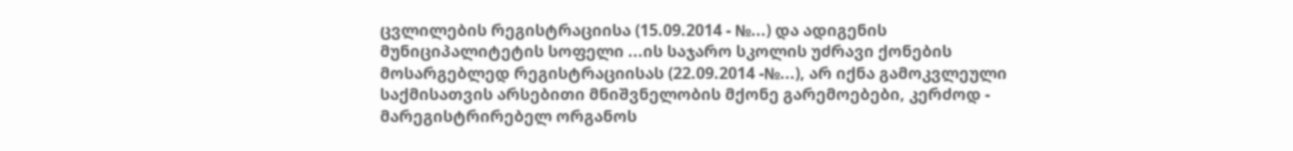ცვლილების რეგისტრაციისა (15.09.2014 - №...) და ადიგენის მუნიციპალიტეტის სოფელი ...ის საჯარო სკოლის უძრავი ქონების მოსარგებლედ რეგისტრაციისას (22.09.2014 -№...), არ იქნა გამოკვლეული საქმისათვის არსებითი მნიშვნელობის მქონე გარემოებები, კერძოდ - მარეგისტრირებელ ორგანოს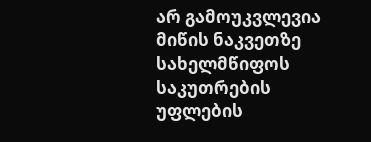არ გამოუკვლევია მიწის ნაკვეთზე სახელმწიფოს საკუთრების უფლების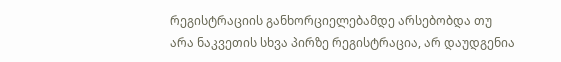რეგისტრაციის განხორციელებამდე არსებობდა თუ არა ნაკვეთის სხვა პირზე რეგისტრაცია, არ დაუდგენია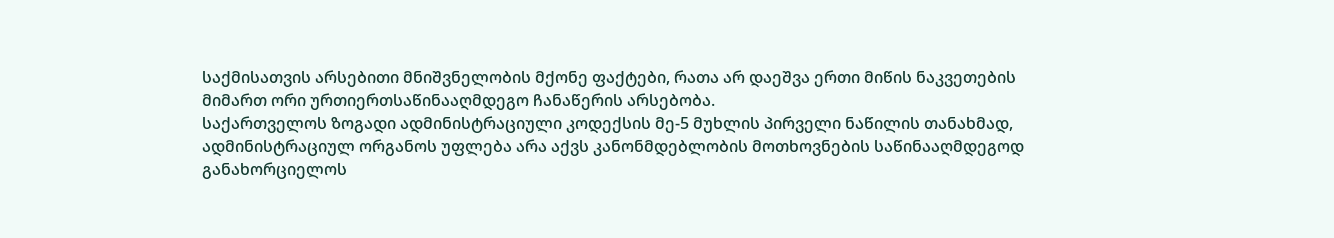საქმისათვის არსებითი მნიშვნელობის მქონე ფაქტები, რათა არ დაეშვა ერთი მიწის ნაკვეთების მიმართ ორი ურთიერთსაწინააღმდეგო ჩანაწერის არსებობა.
საქართველოს ზოგადი ადმინისტრაციული კოდექსის მე-5 მუხლის პირველი ნაწილის თანახმად, ადმინისტრაციულ ორგანოს უფლება არა აქვს კანონმდებლობის მოთხოვნების საწინააღმდეგოდ განახორციელოს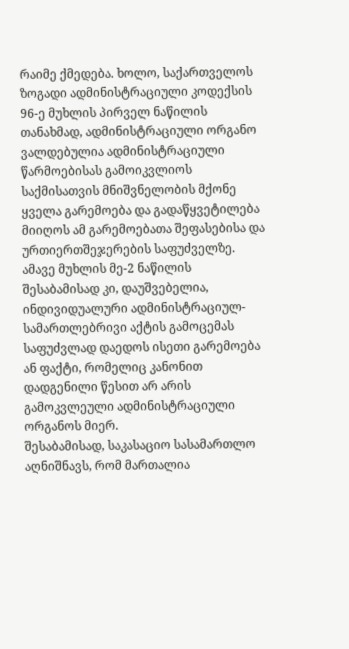რაიმე ქმედება. ხოლო, საქართველოს ზოგადი ადმინისტრაციული კოდექსის 96-ე მუხლის პირველ ნაწილის თანახმად, ადმინისტრაციული ორგანო ვალდებულია ადმინისტრაციული წარმოებისას გამოიკვლიოს საქმისათვის მნიშვნელობის მქონე ყველა გარემოება და გადაწყვეტილება მიიღოს ამ გარემოებათა შეფასებისა და ურთიერთშეჯერების საფუძველზე. ამავე მუხლის მე-2 ნაწილის შესაბამისად კი, დაუშვებელია, ინდივიდუალური ადმინისტრაციულ-სამართლებრივი აქტის გამოცემას საფუძვლად დაედოს ისეთი გარემოება ან ფაქტი, რომელიც კანონით დადგენილი წესით არ არის გამოკვლეული ადმინისტრაციული ორგანოს მიერ.
შესაბამისად, საკასაციო სასამართლო აღნიშნავს, რომ მართალია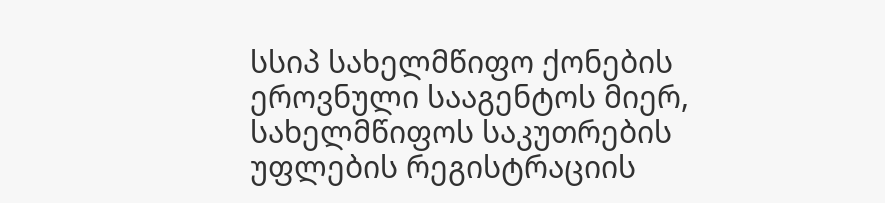სსიპ სახელმწიფო ქონების ეროვნული სააგენტოს მიერ, სახელმწიფოს საკუთრების უფლების რეგისტრაციის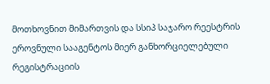მოთხოვნით მიმართვის და სსიპ საჯარო რეესტრის ეროვნული სააგენტოს მიერ განხორციელებული რეგისტრაციის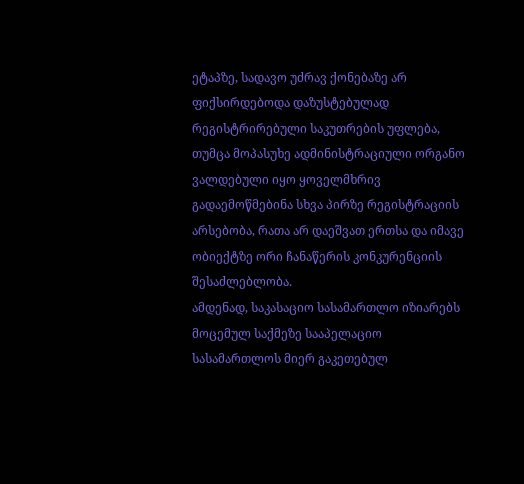ეტაპზე, სადავო უძრავ ქონებაზე არ ფიქსირდებოდა დაზუსტებულად რეგისტრირებული საკუთრების უფლება, თუმცა მოპასუხე ადმინისტრაციული ორგანო ვალდებული იყო ყოველმხრივ გადაემოწმებინა სხვა პირზე რეგისტრაციის არსებობა, რათა არ დაეშვათ ერთსა და იმავე ობიექტზე ორი ჩანაწერის კონკურენციის შესაძლებლობა.
ამდენად, საკასაციო სასამართლო იზიარებს მოცემულ საქმეზე სააპელაციო სასამართლოს მიერ გაკეთებულ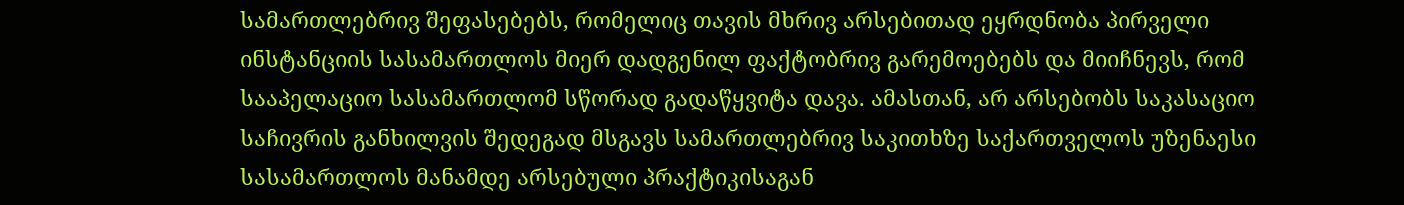სამართლებრივ შეფასებებს, რომელიც თავის მხრივ არსებითად ეყრდნობა პირველი ინსტანციის სასამართლოს მიერ დადგენილ ფაქტობრივ გარემოებებს და მიიჩნევს, რომ სააპელაციო სასამართლომ სწორად გადაწყვიტა დავა. ამასთან, არ არსებობს საკასაციო საჩივრის განხილვის შედეგად მსგავს სამართლებრივ საკითხზე საქართველოს უზენაესი სასამართლოს მანამდე არსებული პრაქტიკისაგან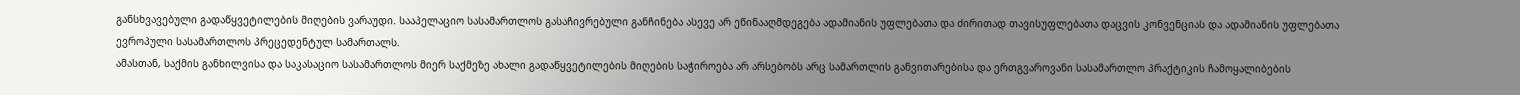განსხვავებული გადაწყვეტილების მიღების ვარაუდი. სააპელაციო სასამართლოს გასაჩივრებული განჩინება ასევე არ ეწინააღმდეგება ადამიანის უფლებათა და ძირითად თავისუფლებათა დაცვის კონვენციას და ადამიანის უფლებათა ევროპული სასამართლოს პრეცედენტულ სამართალს.
ამასთან, საქმის განხილვისა და საკასაციო სასამართლოს მიერ საქმეზე ახალი გადაწყვეტილების მიღების საჭიროება არ არსებობს არც სამართლის განვითარებისა და ერთგვაროვანი სასამართლო პრაქტიკის ჩამოყალიბების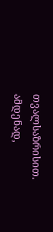თვალსაზრისით.
ამდენად,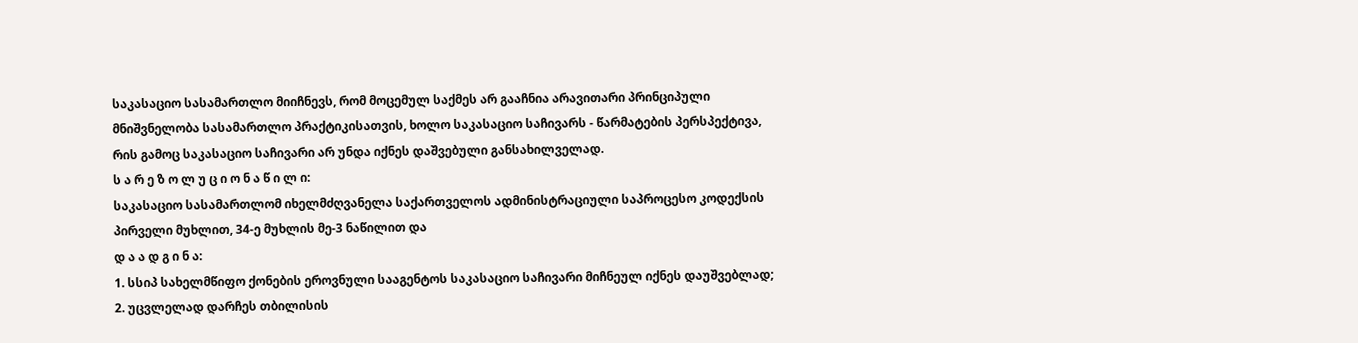საკასაციო სასამართლო მიიჩნევს, რომ მოცემულ საქმეს არ გააჩნია არავითარი პრინციპული მნიშვნელობა სასამართლო პრაქტიკისათვის, ხოლო საკასაციო საჩივარს - წარმატების პერსპექტივა, რის გამოც საკასაციო საჩივარი არ უნდა იქნეს დაშვებული განსახილველად.
ს ა რ ე ზ ო ლ უ ც ი ო ნ ა წ ი ლ ი:
საკასაციო სასამართლომ იხელმძღვანელა საქართველოს ადმინისტრაციული საპროცესო კოდექსის პირველი მუხლით, 34-ე მუხლის მე-3 ნაწილით და
დ ა ა დ გ ი ნ ა:
1. სსიპ სახელმწიფო ქონების ეროვნული სააგენტოს საკასაციო საჩივარი მიჩნეულ იქნეს დაუშვებლად;
2. უცვლელად დარჩეს თბილისის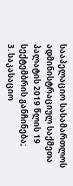სააპელაციო სასამართლოს ადმინისტრაციულ საქმეთა პალატის 2019 წლის 19 სექტემბრის განჩინება;
3. საკასაციო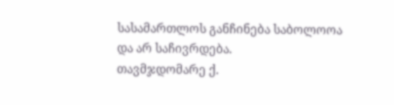სასამართლოს განჩინება საბოლოოა და არ საჩივრდება.
თავმჯდომარე ქ.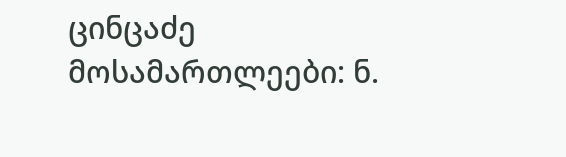ცინცაძე
მოსამართლეები: ნ.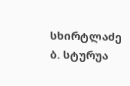სხირტლაძე
ბ. სტურუა